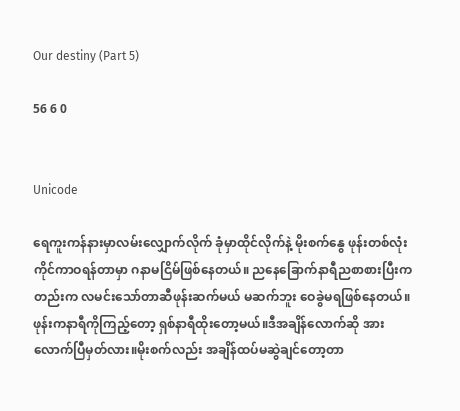Our destiny (Part 5)

56 6 0


Unicode

ရေကူးကန်နားမှာလမ်းလျှောက်လိုက် ခုံမှာထိုင်လိုက်နဲ့ မိုးစက်‌နွေ ဖုန်းတစ်လုံးကိုင်ကာဝရန်တာမှာ ဂနာမငြိမ်ဖြစ်နေတယ်။ ညနေခြောက်နာရီညစာစားပြီးကတည်းက လမင်းသော်တာဆီဖုန်းဆက်မယ် မဆက်ဘူး ဝေခွဲမရဖြစ်နေတယ်။ဖုန်းကနာရီကိုကြည့်တော့ ရှစ်နာရီထိုးတော့မယ်။ဒီအချိန်လောက်ဆို အားလောက်ပြီမှတ်လား။မိုးစက်လည်း အချိန်ထပ်မဆွဲချင်တော့တာ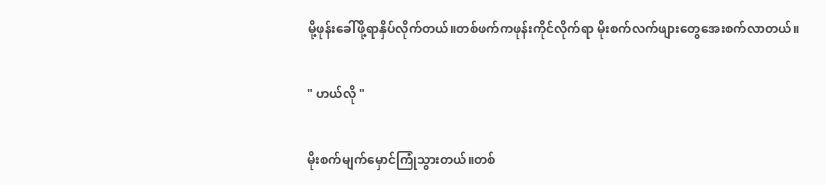မို့ဖုန်းခေါ်ဖို့ရာနှိပ်လိုက်တယ်။တစ်ဖက်ကဖုန်းကိုင်လိုက်ရာ မိုးစက်လက်ဖျားတွေအေးစက်လာတယ်။

" ဟယ်လို "

မိုးစက်မျက်မှောင်ကြုံသွားတယ်။တစ်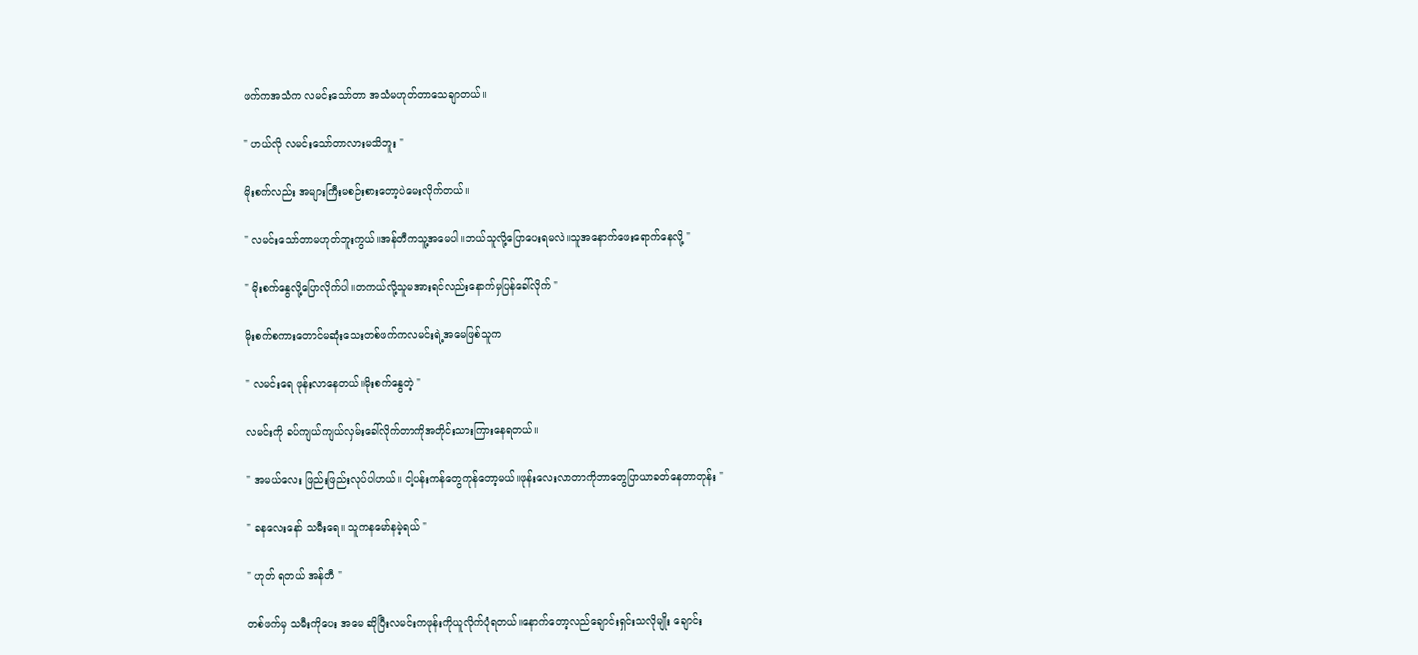ဖက်ကအသံက လမင်းသော်တာ အသံမဟုတ်တာသေချာတယ်။

" ဟယ်လို လမင်းသော်တာလားမသိဘူး "

မိုးစက်လည်း အများကြီးမစဉ်းစားတော့ပဲမေးလိုက်တယ်။

" လမင်းသော်တာမဟုတ်ဘူးကွယ်။အန်တီကသူ့အမေပါ။ဘယ်သူလို့ပြောပေးရမလဲ။သူအနောက်ဖေးရောက်နေလို့ "

" မိုးစက်နွေလို့ပြောလိုက်ပါ။တကယ်လို့သူမအားရင်လည်းနောက်မှပြန်ခေါ်လိုက် "

မိုးစက်စကားတောင်မဆုံးသေးတစ်ဖက်ကလမင်းရဲ့အမေဖြစ်သူက

" လမင်းရေ ဖုန်းလာနေတယ်။မိုးစက်နွေတဲ့ "

လမင်းကို ခပ်ကျယ်ကျယ်လှမ်းခေါ်လိုက်တာကိုအတိုင်းသားကြားနေရတယ်။

" အမယ်လေး ဖြည်းဖြည်းလုပ်ပါဟယ်။ ငါ့ပန်းကန်တွေကုန်တော့မယ်။ဖုန်းလေးလာတာကိုဘာတွေပြာယာခတ်နေတာတုန်း "

" ခနလေးနော် သမီးရေ။ သူကနမော်နမဲ့ရယ် "

" ဟုတ် ရတယ် အန်တီ "

တစ်ဖက်မှ သမီးကိုပေး အမေ ဆိုပြီးလမင်းကဖုန်းကိုယူလိုက်ပုံရတယ်။နောက်တော့လည်ချောင်းရှင်းသလိုမျိုး ချောင်း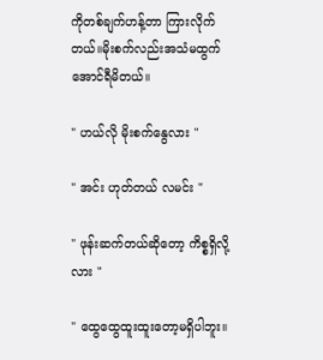ကိုတစ်ချက်ဟန့်တာ ကြားလိုက်တယ်။မိုးစက်လည်းအသံမထွက်အောင်ရီမိတယ်။

" ဟယ်လို မိုးစက်နွေလား "

" အင်း ဟုတ်တယ် လမင်း "

" ဖုန်းဆက်တယ်ဆိုတော့ ကိစ္စရှိလို့လား "

" ထွေထွေထူးထူးတော့မရှိပါဘူး။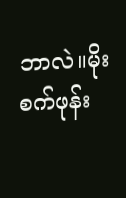ဘာလဲ။မိုးစက်ဖုန်း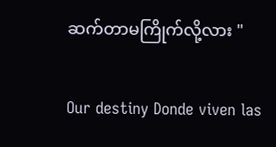ဆက်တာမကြိုက်လို့လား "

Our destiny Donde viven las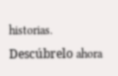historias. Descúbrelo ahora